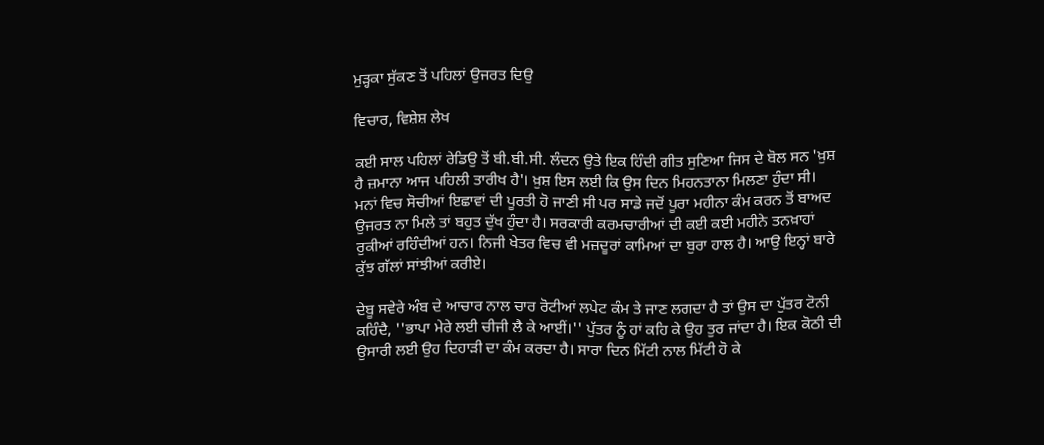ਮੁੜ੍ਹਕਾ ਸੁੱਕਣ ਤੋਂ ਪਹਿਲਾਂ ਉਜਰਤ ਦਿਉ

ਵਿਚਾਰ, ਵਿਸ਼ੇਸ਼ ਲੇਖ

ਕਈ ਸਾਲ ਪਹਿਲਾਂ ਰੇਡਿਉ ਤੋਂ ਬੀ.ਬੀ.ਸੀ. ਲੰਦਨ ਉਤੇ ਇਕ ਹਿੰਦੀ ਗੀਤ ਸੁਣਿਆ ਜਿਸ ਦੇ ਬੋਲ ਸਨ 'ਖ਼ੁਸ਼ ਹੈ ਜ਼ਮਾਨਾ ਆਜ ਪਹਿਲੀ ਤਾਰੀਖ ਹੈ'। ਖ਼ੁਸ਼ ਇਸ ਲਈ ਕਿ ਉਸ ਦਿਨ ਮਿਹਨਤਾਨਾ ਮਿਲਣਾ ਹੁੰਦਾ ਸੀ। ਮਨਾਂ ਵਿਚ ਸੋਚੀਆਂ ਇਛਾਵਾਂ ਦੀ ਪੂਰਤੀ ਹੋ ਜਾਣੀ ਸੀ ਪਰ ਸਾਡੇ ਜਦੋਂ ਪੂਰਾ ਮਹੀਨਾ ਕੰਮ ਕਰਨ ਤੋਂ ਬਾਅਦ ਉਜਰਤ ਨਾ ਮਿਲੇ ਤਾਂ ਬਹੁਤ ਦੁੱਖ ਹੁੰਦਾ ਹੈ। ਸਰਕਾਰੀ ਕਰਮਚਾਰੀਆਂ ਦੀ ਕਈ ਕਈ ਮਹੀਨੇ ਤਨਖ਼ਾਹਾਂ ਰੁਕੀਆਂ ਰਹਿੰਦੀਆਂ ਹਨ। ਨਿਜੀ ਖੇਤਰ ਵਿਚ ਵੀ ਮਜ਼ਦੂਰਾਂ ਕਾਮਿਆਂ ਦਾ ਬੁਰਾ ਹਾਲ ਹੈ। ਆਉ ਇਨ੍ਹਾਂ ਬਾਰੇ ਕੁੱਝ ਗੱਲਾਂ ਸਾਂਝੀਆਂ ਕਰੀਏ।

ਦੇਬੂ ਸਵੇਰੇ ਅੰਬ ਦੇ ਆਚਾਰ ਨਾਲ ਚਾਰ ਰੋਟੀਆਂ ਲਪੇਟ ਕੰਮ ਤੇ ਜਾਣ ਲਗਦਾ ਹੈ ਤਾਂ ਉਸ ਦਾ ਪੁੱਤਰ ਟੋਨੀ ਕਹਿੰਦੈ, ''ਭਾਪਾ ਮੇਰੇ ਲਈ ਚੀਜੀ ਲੈ ਕੇ ਆਈਂ।'' ਪੁੱਤਰ ਨੂੰ ਹਾਂ ਕਹਿ ਕੇ ਉਹ ਤੁਰ ਜਾਂਦਾ ਹੈ। ਇਕ ਕੋਠੀ ਦੀ ਉਸਾਰੀ ਲਈ ਉਹ ਦਿਹਾੜੀ ਦਾ ਕੰਮ ਕਰਦਾ ਹੈ। ਸਾਰਾ ਦਿਨ ਮਿੱਟੀ ਨਾਲ ਮਿੱਟੀ ਹੋ ਕੇ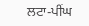ਲਟਾ-ਪੀਂਘ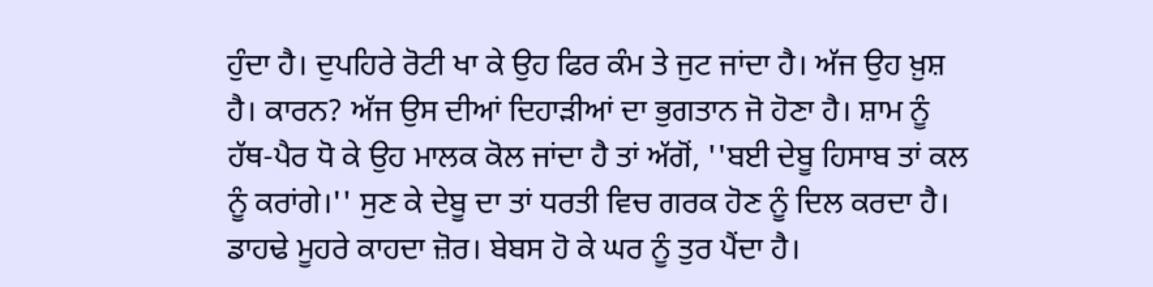ਹੁੰਦਾ ਹੈ। ਦੁਪਹਿਰੇ ਰੋਟੀ ਖਾ ਕੇ ਉਹ ਫਿਰ ਕੰਮ ਤੇ ਜੁਟ ਜਾਂਦਾ ਹੈ। ਅੱਜ ਉਹ ਖ਼ੁਸ਼ ਹੈ। ਕਾਰਨ? ਅੱਜ ਉਸ ਦੀਆਂ ਦਿਹਾੜੀਆਂ ਦਾ ਭੁਗਤਾਨ ਜੋ ਹੋਣਾ ਹੈ। ਸ਼ਾਮ ਨੂੰ ਹੱਥ-ਪੈਰ ਧੋ ਕੇ ਉਹ ਮਾਲਕ ਕੋਲ ਜਾਂਦਾ ਹੈ ਤਾਂ ਅੱਗੋਂ, ''ਬਈ ਦੇਬੂ ਹਿਸਾਬ ਤਾਂ ਕਲ ਨੂੰ ਕਰਾਂਗੇ।'' ਸੁਣ ਕੇ ਦੇਬੂ ਦਾ ਤਾਂ ਧਰਤੀ ਵਿਚ ਗਰਕ ਹੋਣ ਨੂੰ ਦਿਲ ਕਰਦਾ ਹੈ। ਡਾਹਢੇ ਮੂਹਰੇ ਕਾਹਦਾ ਜ਼ੋਰ। ਬੇਬਸ ਹੋ ਕੇ ਘਰ ਨੂੰ ਤੁਰ ਪੈਂਦਾ ਹੈ।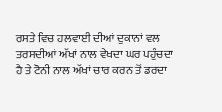ਰਸਤੇ ਵਿਚ ਹਲਵਾਈ ਦੀਆਂ ਦੁਕਾਨਾਂ ਵਲ ਤਰਸਦੀਆਂ ਅੱਖਾਂ ਨਾਲ ਵੇਖਦਾ ਘਰ ਪਹੁੰਚਦਾ ਹੈ ਤੇ ਟੋਨੀ ਨਾਲ ਅੱਖਾਂ ਚਾਰ ਕਰਨ ਤੋਂ ਡਰਦਾ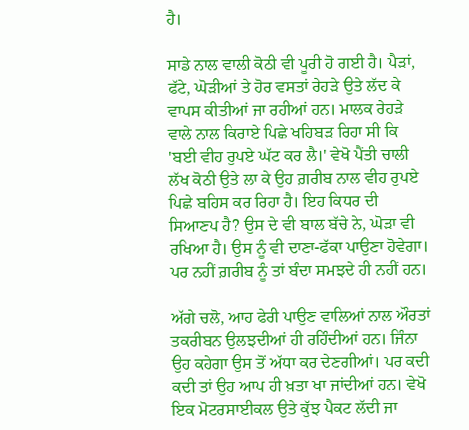ਹੈ।

ਸਾਡੇ ਨਾਲ ਵਾਲੀ ਕੋਠੀ ਵੀ ਪੂਰੀ ਹੋ ਗਈ ਹੈ। ਪੈੜਾਂ, ਫੱਟੇ, ਘੋੜੀਆਂ ਤੇ ਹੋਰ ਵਸਤਾਂ ਰੇਹੜੇ ਉਤੇ ਲੱਦ ਕੇ ਵਾਪਸ ਕੀਤੀਆਂ ਜਾ ਰਹੀਆਂ ਹਨ। ਮਾਲਕ ਰੇਹੜੇ ਵਾਲੇ ਨਾਲ ਕਿਰਾਏ ਪਿਛੇ ਖਹਿਬੜ ਰਿਹਾ ਸੀ ਕਿ 'ਬਈ ਵੀਹ ਰੁਪਏ ਘੱਟ ਕਰ ਲੈ।' ਵੇਖੋ ਪੈਂਤੀ ਚਾਲੀ ਲੱਖ ਕੋਠੀ ਉਤੇ ਲਾ ਕੇ ਉਹ ਗ਼ਰੀਬ ਨਾਲ ਵੀਹ ਰੁਪਏ ਪਿਛੇ ਬਹਿਸ ਕਰ ਰਿਹਾ ਹੈ। ਇਹ ਕਿਧਰ ਦੀ ਸਿਆਣਪ ਹੈ? ਉਸ ਦੇ ਵੀ ਬਾਲ ਬੱਚੇ ਨੇ, ਘੋੜਾ ਵੀ ਰਖਿਆ ਹੈ। ਉਸ ਨੂੰ ਵੀ ਦਾਣਾ-ਫੱਕਾ ਪਾਉਣਾ ਹੋਵੇਗਾ। ਪਰ ਨਹੀਂ ਗ਼ਰੀਬ ਨੂੰ ਤਾਂ ਬੰਦਾ ਸਮਝਦੇ ਹੀ ਨਹੀਂ ਹਨ।

ਅੱਗੇ ਚਲੋ, ਆਹ ਫੇਰੀ ਪਾਉਣ ਵਾਲਿਆਂ ਨਾਲ ਔਰਤਾਂ ਤਕਰੀਬਨ ਉਲਝਦੀਆਂ ਹੀ ਰਹਿੰਦੀਆਂ ਹਨ। ਜਿੰਨਾ ਉਹ ਕਹੇਗਾ ਉਸ ਤੋਂ ਅੱਧਾ ਕਰ ਦੇਣਗੀਆਂ। ਪਰ ਕਦੀ ਕਦੀ ਤਾਂ ਉਹ ਆਪ ਹੀ ਖ਼ਤਾ ਖਾ ਜਾਂਦੀਆਂ ਹਨ। ਵੇਖੋ ਇਕ ਮੋਟਰਸਾਈਕਲ ਉਤੇ ਕੁੱਝ ਪੈਕਟ ਲੱਦੀ ਜਾ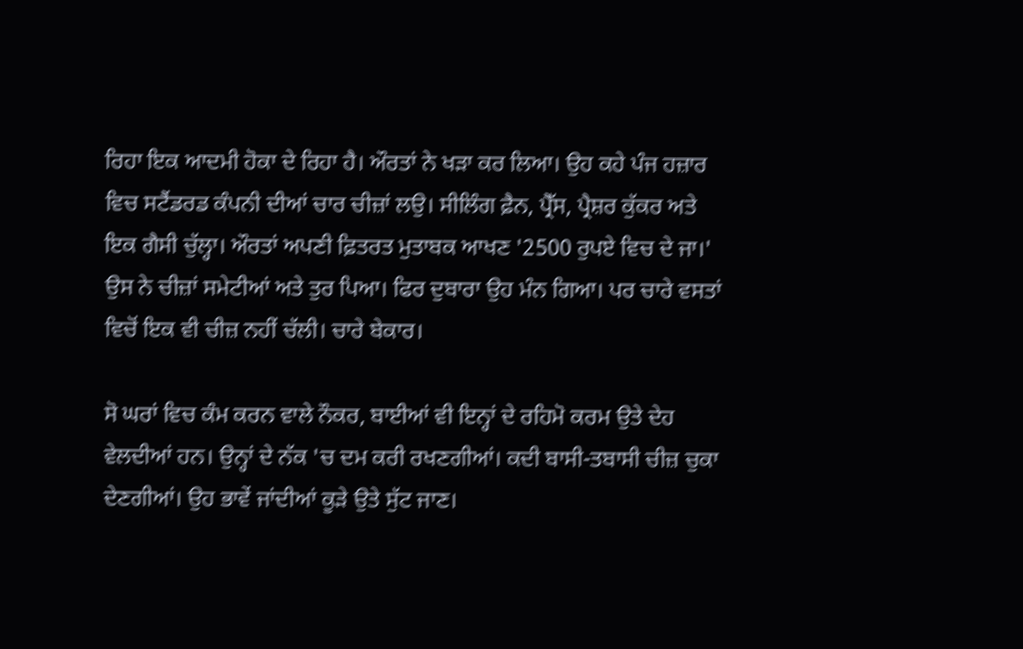ਰਿਹਾ ਇਕ ਆਦਮੀ ਹੋਕਾ ਦੇ ਰਿਹਾ ਹੈ। ਔਰਤਾਂ ਨੇ ਖੜਾ ਕਰ ਲਿਆ। ਉਹ ਕਹੇ ਪੰਜ ਹਜ਼ਾਰ ਵਿਚ ਸਟੈਂਡਰਡ ਕੰਪਨੀ ਦੀਆਂ ਚਾਰ ਚੀਜ਼ਾਂ ਲਉ। ਸੀਲਿੰਗ ਫ਼ੈਨ, ਪ੍ਰੈੱਸ, ਪ੍ਰੈਸ਼ਰ ਕੁੱਕਰ ਅਤੇ ਇਕ ਗੈਸੀ ਚੁੱਲ੍ਹਾ। ਔਰਤਾਂ ਅਪਣੀ ਫ਼ਿਤਰਤ ਮੁਤਾਬਕ ਆਖਣ '2500 ਰੁਪਏ ਵਿਚ ਦੇ ਜਾ।' ਉਸ ਨੇ ਚੀਜ਼ਾਂ ਸਮੇਟੀਆਂ ਅਤੇ ਤੁਰ ਪਿਆ। ਫਿਰ ਦੁਬਾਰਾ ਉਹ ਮੰਨ ਗਿਆ। ਪਰ ਚਾਰੇ ਵਸਤਾਂ ਵਿਚੋਂ ਇਕ ਵੀ ਚੀਜ਼ ਨਹੀਂ ਚੱਲੀ। ਚਾਰੇ ਬੇਕਾਰ।

ਸੋ ਘਰਾਂ ਵਿਚ ਕੰਮ ਕਰਨ ਵਾਲੇ ਨੌਕਰ, ਬਾਈਆਂ ਵੀ ਇਨ੍ਹਾਂ ਦੇ ਰਹਿਮੋ ਕਰਮ ਉਤੇ ਦੇਹ ਵੇਲਦੀਆਂ ਹਨ। ਉਨ੍ਹਾਂ ਦੇ ਨੱਕ 'ਚ ਦਮ ਕਰੀ ਰਖਣਗੀਆਂ। ਕਦੀ ਬਾਸੀ-ਤਬਾਸੀ ਚੀਜ਼ ਚੁਕਾ ਦੇਣਗੀਆਂ। ਉਹ ਭਾਵੇਂ ਜਾਂਦੀਆਂ ਕੂੜੇ ਉਤੇ ਸੁੱਟ ਜਾਣ।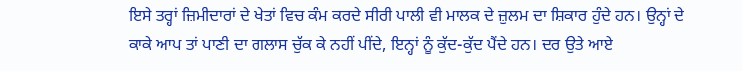ਇਸੇ ਤਰ੍ਹਾਂ ਜ਼ਿਮੀਦਾਰਾਂ ਦੇ ਖੇਤਾਂ ਵਿਚ ਕੰਮ ਕਰਦੇ ਸੀਰੀ ਪਾਲੀ ਵੀ ਮਾਲਕ ਦੇ ਜ਼ੁਲਮ ਦਾ ਸ਼ਿਕਾਰ ਹੁੰਦੇ ਹਨ। ਉਨ੍ਹਾਂ ਦੇ ਕਾਕੇ ਆਪ ਤਾਂ ਪਾਣੀ ਦਾ ਗਲਾਸ ਚੁੱਕ ਕੇ ਨਹੀਂ ਪੀਂਦੇ, ਇਨ੍ਹਾਂ ਨੂੰ ਕੁੱਦ-ਕੁੱਦ ਪੈਂਦੇ ਹਨ। ਦਰ ਉਤੇ ਆਏ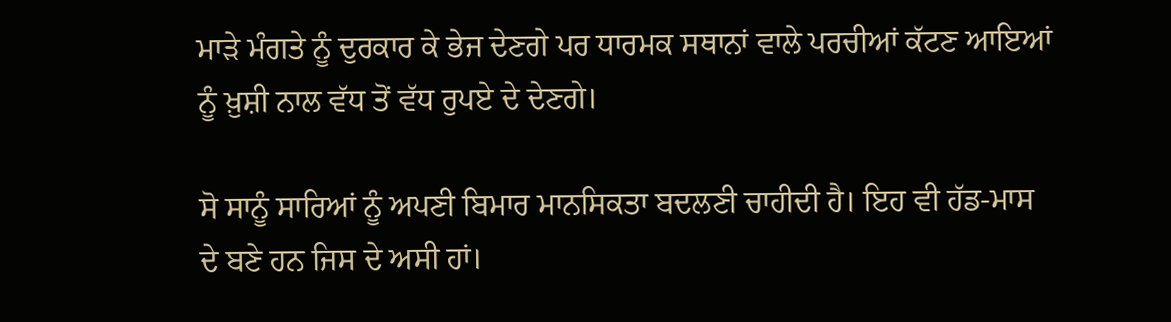ਮਾੜੇ ਮੰਗਤੇ ਨੂੰ ਦੁਰਕਾਰ ਕੇ ਭੇਜ ਦੇਣਗੇ ਪਰ ਧਾਰਮਕ ਸਥਾਨਾਂ ਵਾਲੇ ਪਰਚੀਆਂ ਕੱਟਣ ਆਇਆਂ ਨੂੰ ਖ਼ੁਸ਼ੀ ਨਾਲ ਵੱਧ ਤੋਂ ਵੱਧ ਰੁਪਏ ਦੇ ਦੇਣਗੇ।

ਸੋ ਸਾਨੂੰ ਸਾਰਿਆਂ ਨੂੰ ਅਪਣੀ ਬਿਮਾਰ ਮਾਨਸਿਕਤਾ ਬਦਲਣੀ ਚਾਹੀਦੀ ਹੈ। ਇਹ ਵੀ ਹੱਡ-ਮਾਸ ਦੇ ਬਣੇ ਹਨ ਜਿਸ ਦੇ ਅਸੀ ਹਾਂ।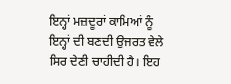ਇਨ੍ਹਾਂ ਮਜ਼ਦੂਰਾਂ ਕਾਮਿਆਂ ਨੂੰ ਇਨ੍ਹਾਂ ਦੀ ਬਣਦੀ ਉਜਰਤ ਵੇਲੇ ਸਿਰ ਦੇਣੀ ਚਾਹੀਦੀ ਹੈ। ਇਹ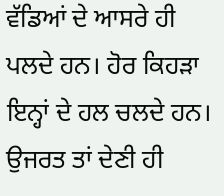ਵੱਡਿਆਂ ਦੇ ਆਸਰੇ ਹੀ ਪਲਦੇ ਹਨ। ਹੋਰ ਕਿਹੜਾ ਇਨ੍ਹਾਂ ਦੇ ਹਲ ਚਲਦੇ ਹਨ। ਉਜਰਤ ਤਾਂ ਦੇਣੀ ਹੀ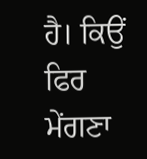ਹੈ। ਕਿਉਂ ਫਿਰ ਮੇਂਗਣਾ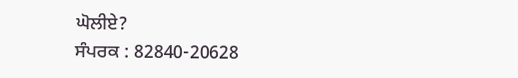ਘੋਲੀਏ?
ਸੰਪਰਕ : 82840-20628